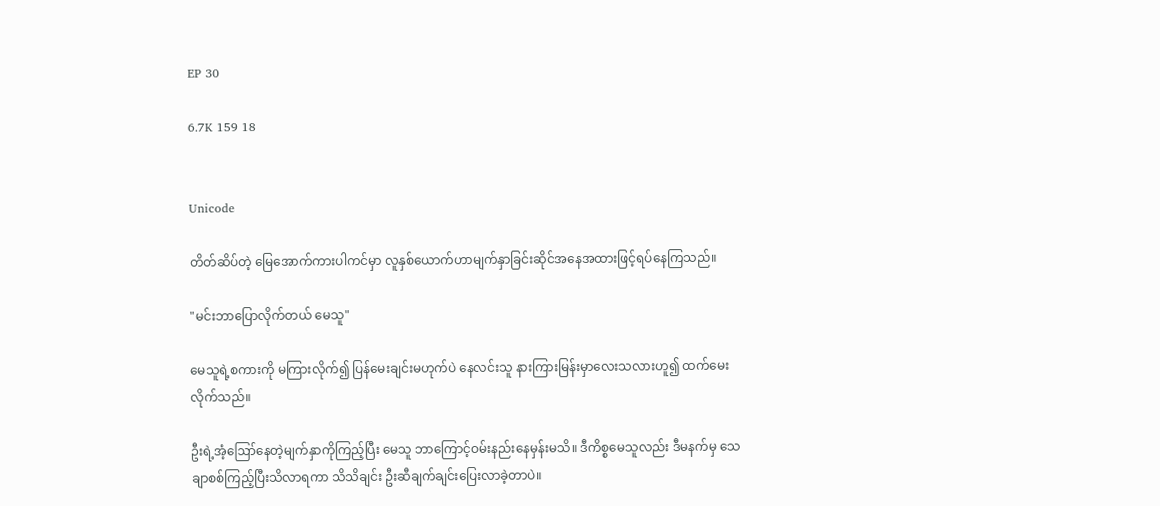EP 30

6.7K 159 18


Unicode

တိတ်ဆိပ်တဲ့ မြေအောက်ကားပါကင်မှာ လူနှစ်ယောက်ဟာမျက်နှာခြင်းဆိုင်အနေအထားဖြင့်ရပ်နေကြသည်။

"မင်းဘာပြောလိုက်တယ် မေသူ"

မေသူရဲ့စကားကို မကြားလိုက်၍ ပြန်မေးချင်းမဟုက်ပဲ နေလင်းသူ နားကြားမြန်းမှာလေးသလားဟူ၍ ထက်မေးလိုက်သည်။

ဦးရဲ့အံ့ဪနေတဲ့မျက်နှာကိုကြည့်ပြီး မေသူ ဘာကြောင့်ဝမ်းနည်းနေမှန်းမသိ။ ဒီကိစ္စမေသူလည်း ဒီမနက်မှ သေချာစစ်ကြည့်ပြီးသိလာရကာ သိသိချင်း ဦးဆီချက်ချင်းပြေးလာခဲ့တာပဲ။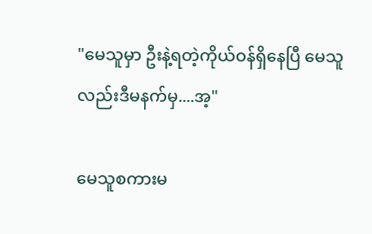"မေသူမှာ ဦးနဲ့ရတဲ့ကိုယ်ဝန်ရှိနေပြီ မေသူလည်းဒီမနက်မှ....အ့"

မေသူစကားမ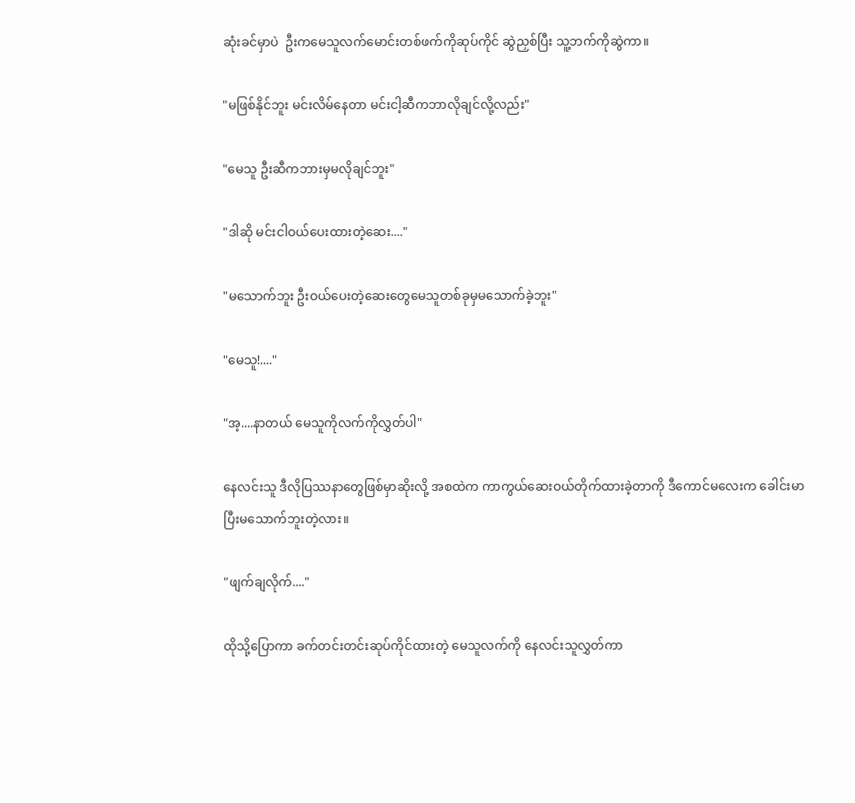ဆုံးခင်မှာပဲ  ဦးကမေသူလက်မောင်းတစ်ဖက်ကိုဆုပ်ကိုင် ဆွဲညှစ်ပြီး သူ့ဘက်ကိုဆွဲကာ။

"မဖြစ်နိုင်ဘူး မင်းလိမ်နေတာ မင်းငါ့ဆီကဘာလိုချင်လို့လည်း"

"မေသူ ဦးဆီကဘားမှမလိုချင်ဘူး"

"ဒါဆို မင်းငါဝယ်ပေးထားတဲ့ဆေး...."

"မသောက်ဘူး ဦးဝယ်ပေးတဲ့ဆေးတွေမေသူတစ်ခုမှမသောက်ခဲ့ဘူး"

"မေသူ!...."

"အ့....နာတယ် မေသူကိုလက်ကိုလွှတ်ပါ"

နေလင်းသူ ဒီလိုပြဿနာတွေဖြစ်မှာဆိုးလို့ အစထဲက ကာကွယ်ဆေးဝယ်တိုက်ထားခဲ့တာကို ဒီကောင်မလေးက ခေါင်းမာပြီးမသောက်ဘူးတဲ့လား။

"ဖျက်ချလိုက်...."

ထိုသို့ပြောကာ ခက်တင်းတင်းဆုပ်ကိုင်ထားတဲ့ မေသူလက်ကို နေလင်းသူလွှတ်ကာ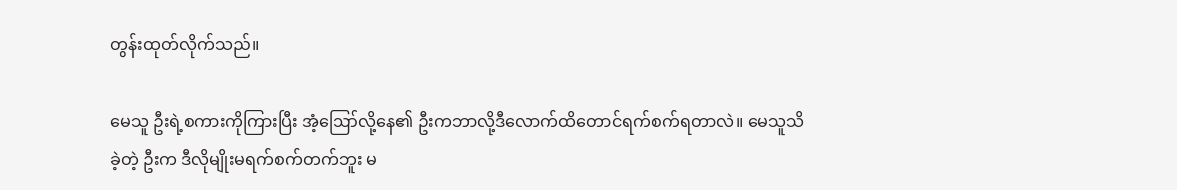တွန်းထုတ်လိုက်သည်။

မေသူ ဦးရဲ့စကားကိုကြားပြီး အံ့ဪလို့နေ၏ ဦးကဘာလို့ဒီလောက်ထိတောင်ရက်စက်ရတာလဲ။ မေသူသိခဲ့တဲ့ ဦးက ဒီလိုမျိုးမရက်စက်တက်ဘူး မ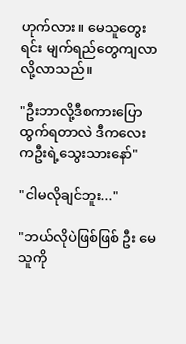ဟုက်လား။ မေသူတွေးရင်း မျက်ရည်တွေကျလာလို့လာသည်။

"ဦးဘာလို့ဒီစကားပြောထွက်ရတာလဲ ဒီကလေးကဦးရဲ့သွေးသားနော်"

"ငါမလိုချင်ဘူး..."

"ဘယ်လိုပဲဖြစ်ဖြစ် ဦး မေသူကို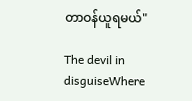တာဝန်ယူရမယ်"

The devil in disguiseWhere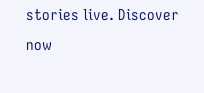stories live. Discover now